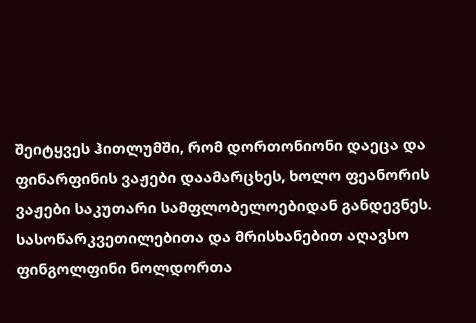შეიტყვეს ჰითლუმში, რომ დორთონიონი დაეცა და ფინარფინის ვაჟები დაამარცხეს, ხოლო ფეანორის ვაჟები საკუთარი სამფლობელოებიდან განდევნეს. სასოწარკვეთილებითა და მრისხანებით აღავსო ფინგოლფინი ნოლდორთა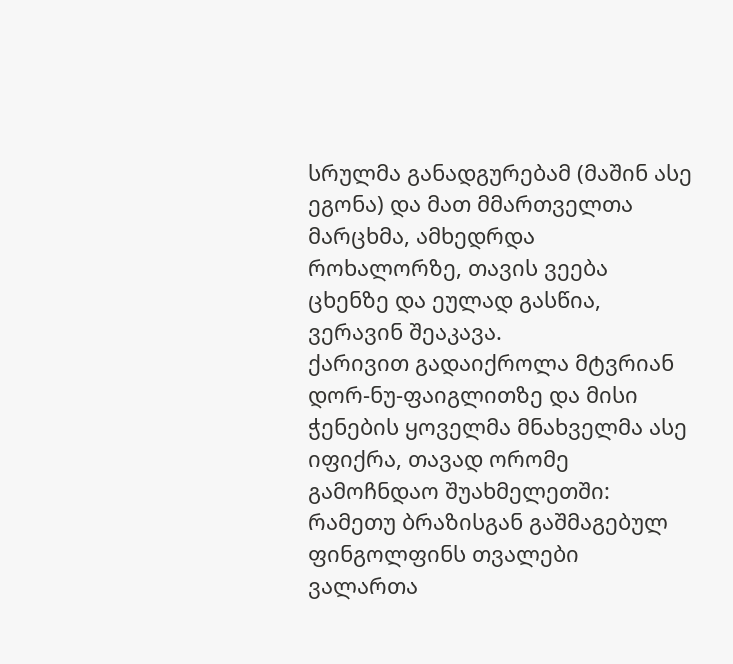სრულმა განადგურებამ (მაშინ ასე ეგონა) და მათ მმართველთა მარცხმა, ამხედრდა როხალორზე, თავის ვეება ცხენზე და ეულად გასწია, ვერავინ შეაკავა.
ქარივით გადაიქროლა მტვრიან დორ-ნუ-ფაიგლითზე და მისი ჭენების ყოველმა მნახველმა ასე იფიქრა, თავად ორომე გამოჩნდაო შუახმელეთში: რამეთუ ბრაზისგან გაშმაგებულ ფინგოლფინს თვალები ვალართა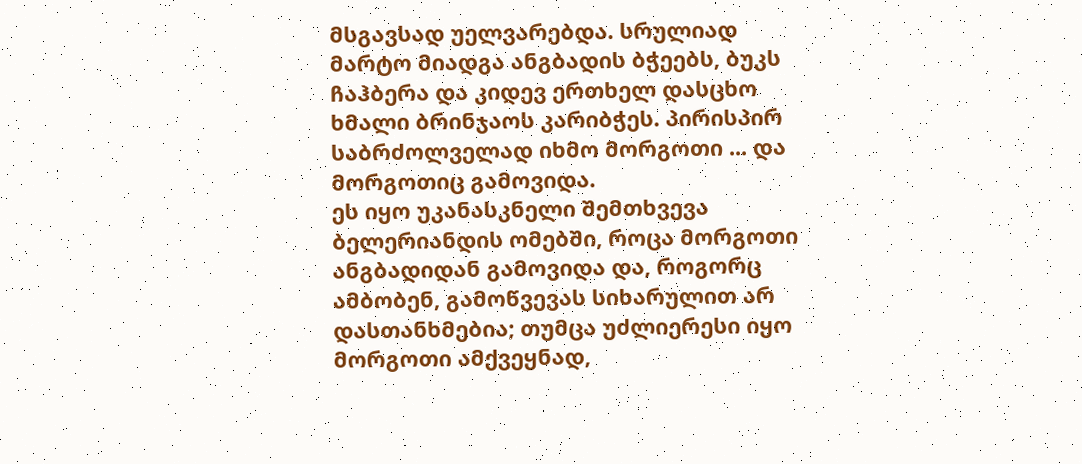მსგავსად უელვარებდა. სრულიად მარტო მიადგა ანგბადის ბჭეებს, ბუკს ჩაჰბერა და კიდევ ერთხელ დასცხო ხმალი ბრინჯაოს კარიბჭეს. პირისპირ საბრძოლველად იხმო მორგოთი ... და მორგოთიც გამოვიდა.
ეს იყო უკანასკნელი შემთხვევა ბელერიანდის ომებში, როცა მორგოთი ანგბადიდან გამოვიდა და, როგორც ამბობენ, გამოწვევას სიხარულით არ დასთანხმებია; თუმცა უძლიერესი იყო მორგოთი ამქვეყნად,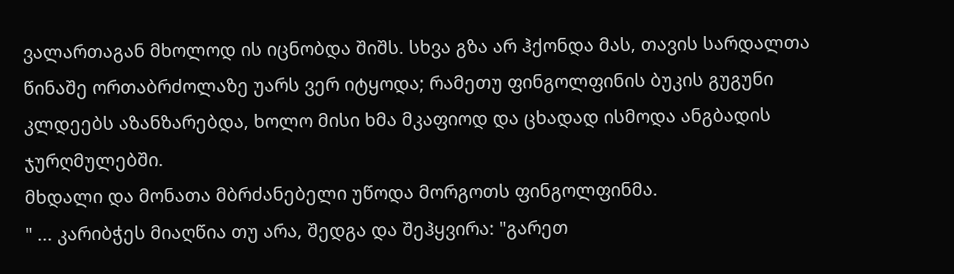ვალართაგან მხოლოდ ის იცნობდა შიშს. სხვა გზა არ ჰქონდა მას, თავის სარდალთა წინაშე ორთაბრძოლაზე უარს ვერ იტყოდა; რამეთუ ფინგოლფინის ბუკის გუგუნი კლდეებს აზანზარებდა, ხოლო მისი ხმა მკაფიოდ და ცხადად ისმოდა ანგბადის ჯურღმულებში.
მხდალი და მონათა მბრძანებელი უწოდა მორგოთს ფინგოლფინმა.
" ... კარიბჭეს მიაღწია თუ არა, შედგა და შეჰყვირა: "გარეთ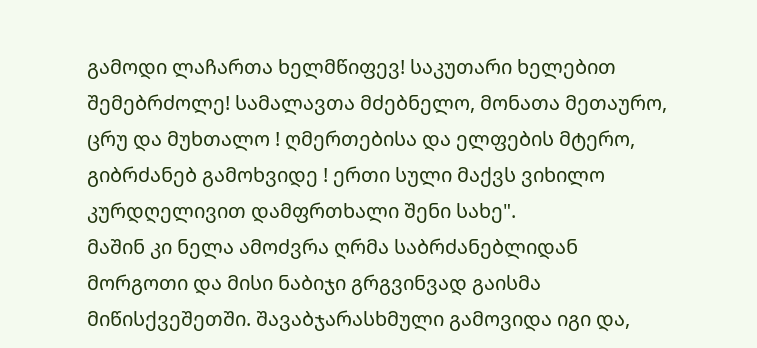გამოდი ლაჩართა ხელმწიფევ! საკუთარი ხელებით შემებრძოლე! სამალავთა მძებნელო, მონათა მეთაურო, ცრუ და მუხთალო ! ღმერთებისა და ელფების მტერო, გიბრძანებ გამოხვიდე ! ერთი სული მაქვს ვიხილო კურდღელივით დამფრთხალი შენი სახე".
მაშინ კი ნელა ამოძვრა ღრმა საბრძანებლიდან მორგოთი და მისი ნაბიჯი გრგვინვად გაისმა მიწისქვეშეთში. შავაბჯარასხმული გამოვიდა იგი და,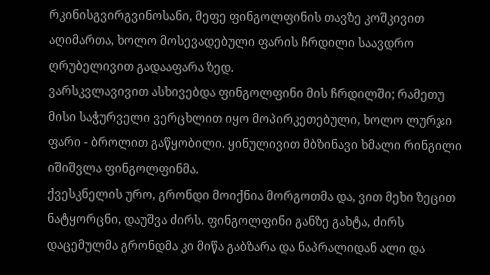რკინისგვირგვინოსანი, მეფე ფინგოლფინის თავზე კოშკივით აღიმართა, ხოლო მოსევადებული ფარის ჩრდილი საავდრო ღრუბელივით გადააფარა ზედ.
ვარსკვლავივით ასხივებდა ფინგოლფინი მის ჩრდილში; რამეთუ მისი საჭურველი ვერცხლით იყო მოპირკეთებული, ხოლო ლურჯი ფარი - ბროლით გაწყობილი. ყინულივით მბზინავი ხმალი რინგილი იშიშვლა ფინგოლფინმა.
ქვესკნელის ურო, გრონდი მოიქნია მორგოთმა და, ვით მეხი ზეცით ნატყორცნი, დაუშვა ძირს. ფინგოლფინი განზე გახტა, ძირს დაცემულმა გრონდმა კი მიწა გაბზარა და ნაპრალიდან ალი და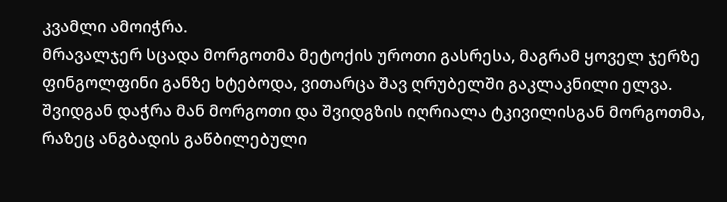კვამლი ამოიჭრა.
მრავალჯერ სცადა მორგოთმა მეტოქის უროთი გასრესა, მაგრამ ყოველ ჯერზე ფინგოლფინი განზე ხტებოდა, ვითარცა შავ ღრუბელში გაკლაკნილი ელვა.
შვიდგან დაჭრა მან მორგოთი და შვიდგზის იღრიალა ტკივილისგან მორგოთმა, რაზეც ანგბადის გაწბილებული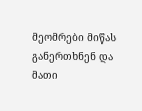მეომრები მიწას განერთხნენ და მათი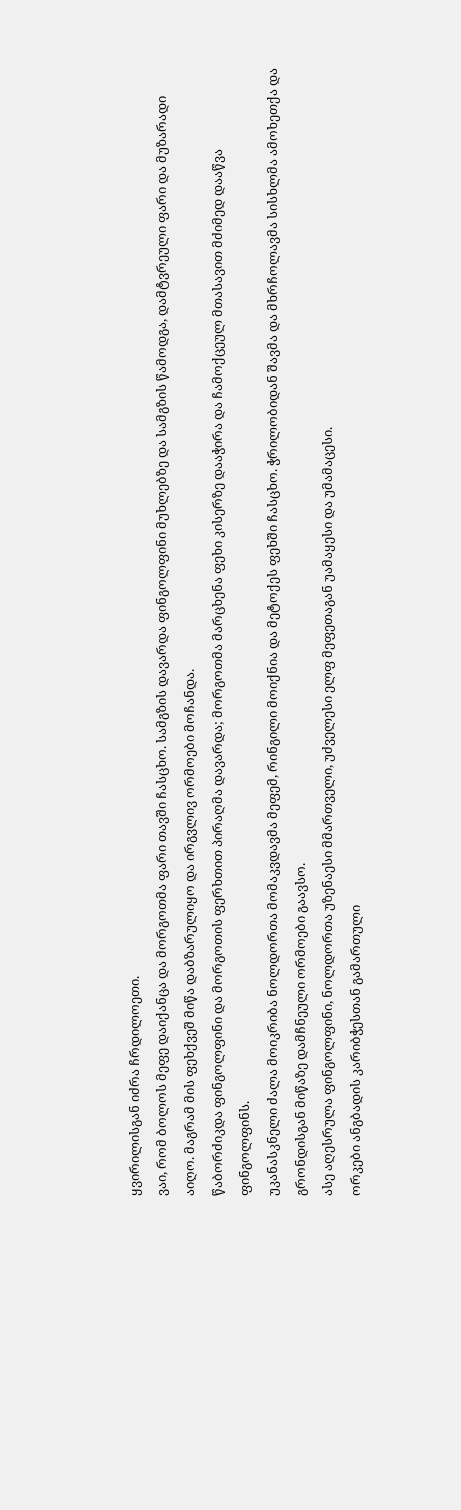ყვირილისგან იძრა ჩრდილოეთი.
ვაი, რომ ბოლოს მეფე დაიქანცა და მორგოთმა ფარი თავში ჩასცხო. სამგზის დავარდა ფინგოლფინი მუხლებზე და სამგზის წამოდგა, დამტვრეული ფარი და მუზარადი აიღო. მაგრამ მის ფეხქვეშ მიწა დაბზარულიყო და ირგვლივ ორმოები მოჩანდა.
წაბორძიკდა ფინგოლფინი და მორგოთის ფერხთით პირაღმა დავარდა; მორგოთმა მარცხენა ფეხი კისერზე დააჭირა და ჩამოქცეულ მთასავით მძიმედ დააწვა ფინგოლფინს.
უკანასკნელი ძალა მოიკრიბა ნოლდორთა მომაკვდავმა მეფემ, რინგილი მოიქნია და მეტოქეს ფეხში ჩასცხო. ჭრილობიდან შავმა და მხრჩოლავმა სისხლმა ამოხეთქა და გრონდისგან მიწაზე დამჩნეული ორმოები გაავსო.
ასე აღესრულა ფინგოლფინი, ნოლდორთა უზენაესი მმართველი, უძველესი ელფ მეფეთაგან უამაყესი და უმამაცესი.
ორკები ანგბადის კარიბჭესთან გამართული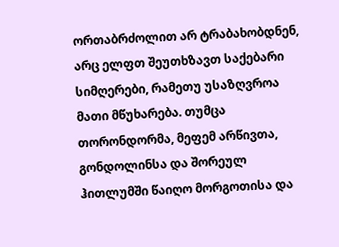ორთაბრძოლით არ ტრაბახობდნენ, არც ელფთ შეუთხზავთ საქებარი სიმღერები, რამეთუ უსაზღვროა მათი მწუხარება. თუმცა თორონდორმა, მეფემ არწივთა, გონდოლინსა და შორეულ ჰითლუმში წაიღო მორგოთისა და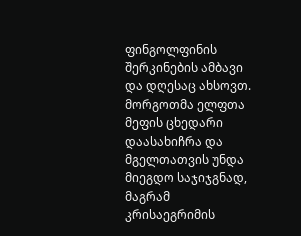ფინგოლფინის შერკინების ამბავი და დღესაც ახსოვთ.
მორგოთმა ელფთა მეფის ცხედარი დაასახიჩრა და მგელთათვის უნდა მიეგდო საჯიჯგნად, მაგრამ კრისაეგრიმის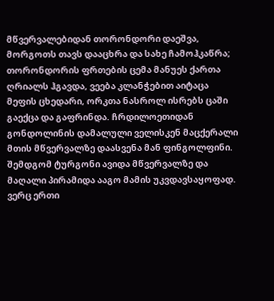მწვერვალებიდან თორონდორი დაეშვა, მორგოთს თავს დააცხრა და სახე ჩამოჰკაწრა; თორონდორის ფრთების ცემა მანუეს ქართა ღრიალს ჰგავდა, ვეება კლანჭებით აიტაცა მეფის ცხედარი, ორკთა ნასროლ ისრებს ცაში გაექცა და გაფრინდა. ჩრდილოეთიდან გონდოლინის დამალული ველისკენ მაცქერალი მთის მწვერვალზე დაასვენა მან ფინგოლფინი. შემდგომ ტურგონი ავიდა მწვერვალზე და მაღალი პირამიდა ააგო მამის უკვდავსაყოფად.
ვერც ერთი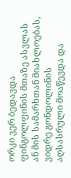ორკი ვერ ბედავდა ფინგოლფინის მთაზე ასვლას ან მის სამარხთან მიახლოებას, ვიდრე გონდოლინის აღსასრული მოაწევდა და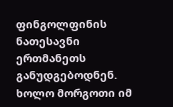ფინგოლფინის ნათესავნი ერთმანეთს განუდგებოდნენ.
ხოლო მორგოთი იმ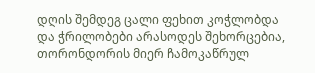დღის შემდეგ ცალი ფეხით კოჭლობდა და ჭრილობები არასოდეს შეხორცებია, თორონდორის მიერ ჩამოკაწრულ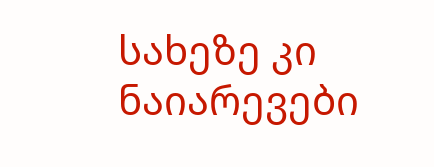სახეზე კი ნაიარევები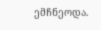ემჩნეოდა.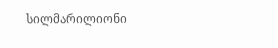სილმარილიონი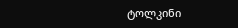ტოლკინი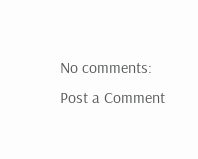No comments:
Post a Comment